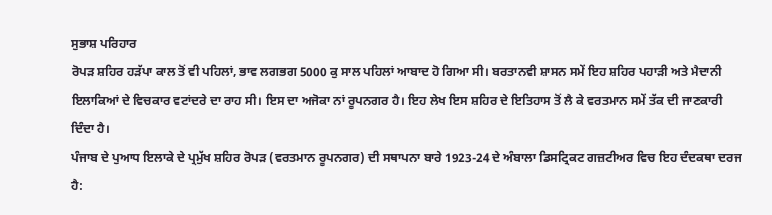ਸੁਭਾਸ਼ ਪਰਿਹਾਰ
ਰੋਪੜ ਸ਼ਹਿਰ ਹੜੱਪਾ ਕਾਲ ਤੋਂ ਵੀ ਪਹਿਲਾਂ, ਭਾਵ ਲਗਭਗ 5000 ਕੁ ਸਾਲ ਪਹਿਲਾਂ ਆਬਾਦ ਹੋ ਗਿਆ ਸੀ। ਬਰਤਾਨਵੀ ਸ਼ਾਸਨ ਸਮੇਂ ਇਹ ਸ਼ਹਿਰ ਪਹਾੜੀ ਅਤੇ ਮੈਦਾਨੀ ਇਲਾਕਿਆਂ ਦੇ ਵਿਚਕਾਰ ਵਟਾਂਦਰੇ ਦਾ ਰਾਹ ਸੀ। ਇਸ ਦਾ ਅਜੋਕਾ ਨਾਂ ਰੂਪਨਗਰ ਹੈ। ਇਹ ਲੇਖ ਇਸ ਸ਼ਹਿਰ ਦੇ ਇਤਿਹਾਸ ਤੋਂ ਲੈ ਕੇ ਵਰਤਮਾਨ ਸਮੇਂ ਤੱਕ ਦੀ ਜਾਣਕਾਰੀ ਦਿੰਦਾ ਹੈ।
ਪੰਜਾਬ ਦੇ ਪੁਆਧ ਇਲਾਕੇ ਦੇ ਪ੍ਰਮੁੱਖ ਸ਼ਹਿਰ ਰੋਪੜ (ਵਰਤਮਾਨ ਰੂਪਨਗਰ) ਦੀ ਸਥਾਪਨਾ ਬਾਰੇ 1923-24 ਦੇ ਅੰਬਾਲਾ ਡਿਸਟ੍ਰਿਕਟ ਗਜ਼ਟੀਅਰ ਵਿਚ ਇਹ ਦੰਦਕਥਾ ਦਰਜ ਹੈ: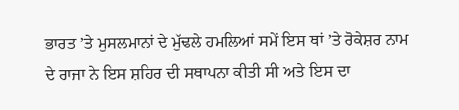ਭਾਰਤ ’ਤੇ ਮੁਸਲਮਾਨਾਂ ਦੇ ਮੁੱਢਲੇ ਹਮਲਿਆਂ ਸਮੇਂ ਇਸ ਥਾਂ ’ਤੇ ਰੋਕੇਸ਼ਰ ਨਾਮ ਦੇ ਰਾਜਾ ਨੇ ਇਸ ਸ਼ਹਿਰ ਦੀ ਸਥਾਪਨਾ ਕੀਤੀ ਸੀ ਅਤੇ ਇਸ ਦਾ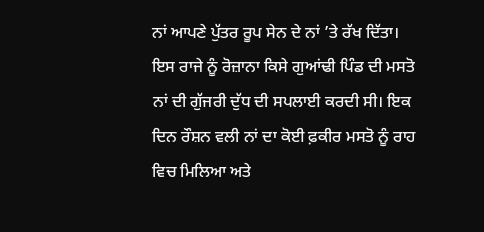ਨਾਂ ਆਪਣੇ ਪੁੱਤਰ ਰੂਪ ਸੇਨ ਦੇ ਨਾਂ ’ਤੇ ਰੱਖ ਦਿੱਤਾ। ਇਸ ਰਾਜੇ ਨੂੰ ਰੋਜ਼ਾਨਾ ਕਿਸੇ ਗੁਆਂਢੀ ਪਿੰਡ ਦੀ ਮਸਤੋ ਨਾਂ ਦੀ ਗੁੱਜਰੀ ਦੁੱਧ ਦੀ ਸਪਲਾਈ ਕਰਦੀ ਸੀ। ਇਕ ਦਿਨ ਰੌਸ਼ਨ ਵਲੀ ਨਾਂ ਦਾ ਕੋਈ ਫ਼ਕੀਰ ਮਸਤੋ ਨੂੰ ਰਾਹ ਵਿਚ ਮਿਲਿਆ ਅਤੇ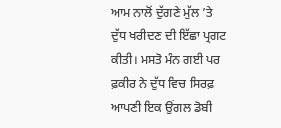ਆਮ ਨਾਲੋਂ ਦੁੱਗਣੇ ਮੁੱਲ ’ਤੇ ਦੁੱਧ ਖਰੀਦਣ ਦੀ ਇੱਛਾ ਪ੍ਰਗਟ ਕੀਤੀ। ਮਸਤੋ ਮੰਨ ਗਈ ਪਰ ਫ਼ਕੀਰ ਨੇ ਦੁੱਧ ਵਿਚ ਸਿਰਫ਼ ਆਪਣੀ ਇਕ ਉਂਗਲ ਡੋਬੀ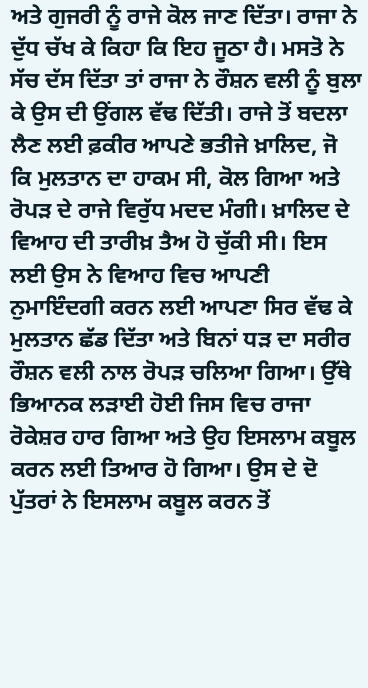ਅਤੇ ਗੁਜਰੀ ਨੂੰ ਰਾਜੇ ਕੋਲ ਜਾਣ ਦਿੱਤਾ। ਰਾਜਾ ਨੇ ਦੁੱਧ ਚੱਖ ਕੇ ਕਿਹਾ ਕਿ ਇਹ ਜੂਠਾ ਹੈ। ਮਸਤੋ ਨੇ ਸੱਚ ਦੱਸ ਦਿੱਤਾ ਤਾਂ ਰਾਜਾ ਨੇ ਰੌਸ਼ਨ ਵਲੀ ਨੂੰ ਬੁਲਾ ਕੇ ਉਸ ਦੀ ਉਂਗਲ ਵੱਢ ਦਿੱਤੀ। ਰਾਜੇ ਤੋਂ ਬਦਲਾ ਲੈਣ ਲਈ ਫ਼ਕੀਰ ਆਪਣੇ ਭਤੀਜੇ ਖ਼ਾਲਿਦ, ਜੋ ਕਿ ਮੁਲਤਾਨ ਦਾ ਹਾਕਮ ਸੀ, ਕੋਲ ਗਿਆ ਅਤੇ ਰੋਪੜ ਦੇ ਰਾਜੇ ਵਿਰੁੱਧ ਮਦਦ ਮੰਗੀ। ਖ਼ਾਲਿਦ ਦੇ ਵਿਆਹ ਦੀ ਤਾਰੀਖ਼ ਤੈਅ ਹੋ ਚੁੱਕੀ ਸੀ। ਇਸ ਲਈ ਉਸ ਨੇ ਵਿਆਹ ਵਿਚ ਆਪਣੀ ਨੁਮਾਇੰਦਗੀ ਕਰਨ ਲਈ ਆਪਣਾ ਸਿਰ ਵੱਢ ਕੇ ਮੁਲਤਾਨ ਛੱਡ ਦਿੱਤਾ ਅਤੇ ਬਿਨਾਂ ਧੜ ਦਾ ਸਰੀਰ ਰੌਸ਼ਨ ਵਲੀ ਨਾਲ ਰੋਪੜ ਚਲਿਆ ਗਿਆ। ਉੱਥੇ ਭਿਆਨਕ ਲੜਾਈ ਹੋਈ ਜਿਸ ਵਿਚ ਰਾਜਾ ਰੋਕੇਸ਼ਰ ਹਾਰ ਗਿਆ ਅਤੇ ਉਹ ਇਸਲਾਮ ਕਬੂਲ ਕਰਨ ਲਈ ਤਿਆਰ ਹੋ ਗਿਆ। ਉਸ ਦੇ ਦੋ ਪੁੱਤਰਾਂ ਨੇ ਇਸਲਾਮ ਕਬੂਲ ਕਰਨ ਤੋਂ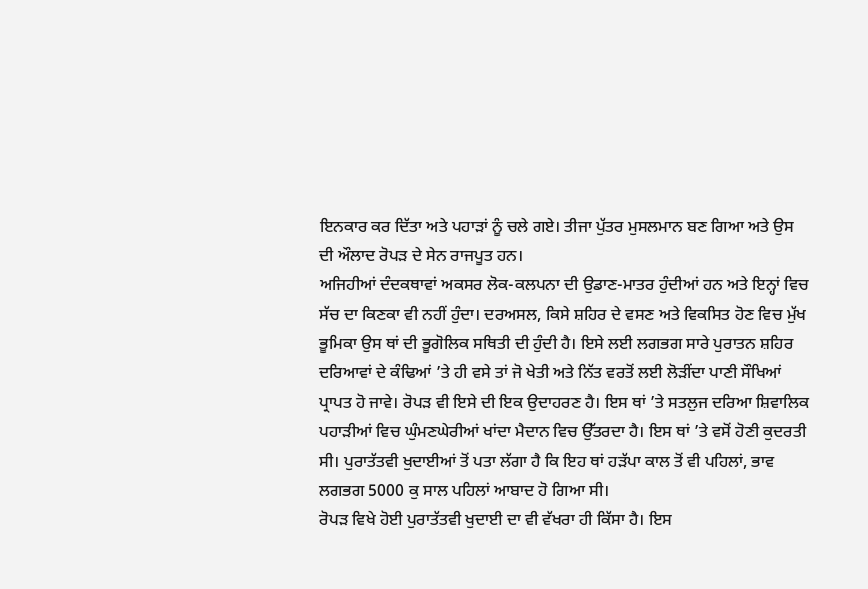ਇਨਕਾਰ ਕਰ ਦਿੱਤਾ ਅਤੇ ਪਹਾੜਾਂ ਨੂੰ ਚਲੇ ਗਏ। ਤੀਜਾ ਪੁੱਤਰ ਮੁਸਲਮਾਨ ਬਣ ਗਿਆ ਅਤੇ ਉਸ ਦੀ ਔਲਾਦ ਰੋਪੜ ਦੇ ਸੇਨ ਰਾਜਪੂਤ ਹਨ।
ਅਜਿਹੀਆਂ ਦੰਦਕਥਾਵਾਂ ਅਕਸਰ ਲੋਕ-ਕਲਪਨਾ ਦੀ ਉਡਾਣ-ਮਾਤਰ ਹੁੰਦੀਆਂ ਹਨ ਅਤੇ ਇਨ੍ਹਾਂ ਵਿਚ ਸੱਚ ਦਾ ਕਿਣਕਾ ਵੀ ਨਹੀਂ ਹੁੰਦਾ। ਦਰਅਸਲ, ਕਿਸੇ ਸ਼ਹਿਰ ਦੇ ਵਸਣ ਅਤੇ ਵਿਕਸਿਤ ਹੋਣ ਵਿਚ ਮੁੱਖ ਭੂਮਿਕਾ ਉਸ ਥਾਂ ਦੀ ਭੂਗੋਲਿਕ ਸਥਿਤੀ ਦੀ ਹੁੰਦੀ ਹੈ। ਇਸੇ ਲਈ ਲਗਭਗ ਸਾਰੇ ਪੁਰਾਤਨ ਸ਼ਹਿਰ ਦਰਿਆਵਾਂ ਦੇ ਕੰਢਿਆਂ ’ਤੇ ਹੀ ਵਸੇ ਤਾਂ ਜੋ ਖੇਤੀ ਅਤੇ ਨਿੱਤ ਵਰਤੋਂ ਲਈ ਲੋੜੀਂਦਾ ਪਾਣੀ ਸੌਖਿਆਂ ਪ੍ਰਾਪਤ ਹੋ ਜਾਵੇ। ਰੋਪੜ ਵੀ ਇਸੇ ਦੀ ਇਕ ਉਦਾਹਰਣ ਹੈ। ਇਸ ਥਾਂ ’ਤੇ ਸਤਲੁਜ ਦਰਿਆ ਸ਼ਿਵਾਲਿਕ ਪਹਾੜੀਆਂ ਵਿਚ ਘੁੰਮਣਘੇਰੀਆਂ ਖਾਂਦਾ ਮੈਦਾਨ ਵਿਚ ਉੱਤਰਦਾ ਹੈ। ਇਸ ਥਾਂ ’ਤੇ ਵਸੋਂ ਹੋਣੀ ਕੁਦਰਤੀ ਸੀ। ਪੁਰਾਤੱਤਵੀ ਖੁਦਾਈਆਂ ਤੋਂ ਪਤਾ ਲੱਗਾ ਹੈ ਕਿ ਇਹ ਥਾਂ ਹੜੱਪਾ ਕਾਲ ਤੋਂ ਵੀ ਪਹਿਲਾਂ, ਭਾਵ ਲਗਭਗ 5000 ਕੁ ਸਾਲ ਪਹਿਲਾਂ ਆਬਾਦ ਹੋ ਗਿਆ ਸੀ।
ਰੋਪੜ ਵਿਖੇ ਹੋਈ ਪੁਰਾਤੱਤਵੀ ਖੁਦਾਈ ਦਾ ਵੀ ਵੱਖਰਾ ਹੀ ਕਿੱਸਾ ਹੈ। ਇਸ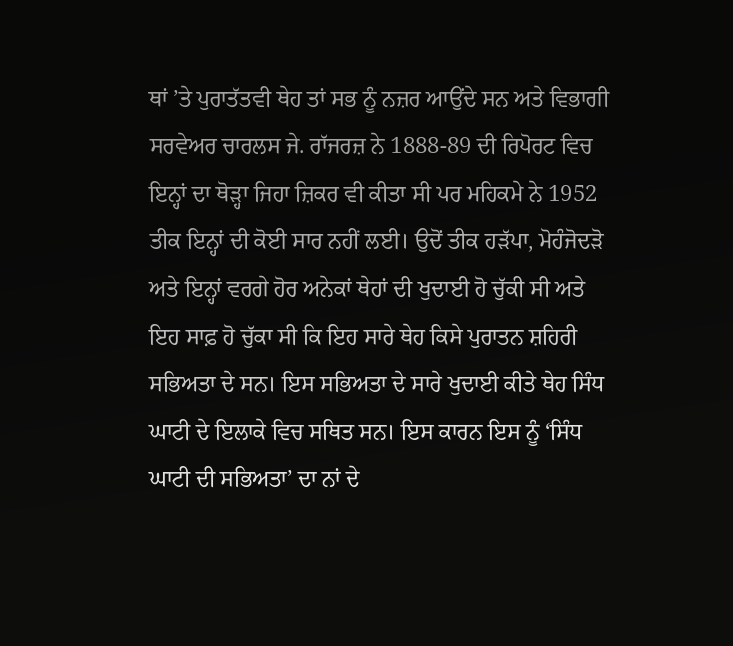ਥਾਂ ’ਤੇ ਪੁਰਾਤੱਤਵੀ ਥੇਹ ਤਾਂ ਸਭ ਨੂੰ ਨਜ਼ਰ ਆਉਂਦੇ ਸਨ ਅਤੇ ਵਿਭਾਗੀ ਸਰਵੇਅਰ ਚਾਰਲਸ ਜੇ. ਰਾੱਜਰਜ਼ ਨੇ 1888-89 ਦੀ ਰਿਪੋਰਟ ਵਿਚ ਇਨ੍ਹਾਂ ਦਾ ਥੋੜ੍ਹਾ ਜਿਹਾ ਜ਼ਿਕਰ ਵੀ ਕੀਤਾ ਸੀ ਪਰ ਮਹਿਕਮੇ ਨੇ 1952 ਤੀਕ ਇਨ੍ਹਾਂ ਦੀ ਕੋਈ ਸਾਰ ਨਹੀਂ ਲਈ। ਉਦੋਂ ਤੀਕ ਹੜੱਪਾ, ਮੋਹੰਜੋਦੜੋ ਅਤੇ ਇਨ੍ਹਾਂ ਵਰਗੇ ਹੋਰ ਅਨੇਕਾਂ ਥੇਹਾਂ ਦੀ ਖੁਦਾਈ ਹੋ ਚੁੱਕੀ ਸੀ ਅਤੇ ਇਹ ਸਾਫ਼ ਹੋ ਚੁੱਕਾ ਸੀ ਕਿ ਇਹ ਸਾਰੇ ਥੇਹ ਕਿਸੇ ਪੁਰਾਤਨ ਸ਼ਹਿਰੀ ਸਭਿਅਤਾ ਦੇ ਸਨ। ਇਸ ਸਭਿਅਤਾ ਦੇ ਸਾਰੇ ਖੁਦਾਈ ਕੀਤੇ ਥੇਹ ਸਿੰਧ ਘਾਟੀ ਦੇ ਇਲਾਕੇ ਵਿਚ ਸਥਿਤ ਸਨ। ਇਸ ਕਾਰਨ ਇਸ ਨੂੰ ‘ਸਿੰਧ ਘਾਟੀ ਦੀ ਸਭਿਅਤਾ’ ਦਾ ਨਾਂ ਦੇ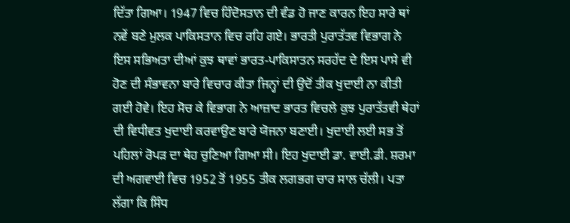ਦਿੱਤਾ ਗਿਆ। 1947 ਵਿਚ ਹਿੰਦੋਸਤਾਨ ਦੀ ਵੰਡ ਹੋ ਜਾਣ ਕਾਰਨ ਇਹ ਸਾਰੇ ਥਾਂ ਨਵੇਂ ਬਣੇ ਮੁਲਕ ਪਾਕਿਸਤਾਨ ਵਿਚ ਰਹਿ ਗਏ। ਭਾਰਤੀ ਪੁਰਾਤੱਤਵ ਵਿਭਾਗ ਨੇ ਇਸ ਸਭਿਅਤਾ ਦੀਆਂ ਕੁਝ ਥਾਵਾਂ ਭਾਰਤ-ਪਾਕਿਸਾਤਨ ਸਰਹੱਦ ਦੇ ਇਸ ਪਾਸੇ ਵੀ ਹੋਣ ਦੀ ਸੰਭਾਵਨਾ ਬਾਰੇ ਵਿਚਾਰ ਕੀਤਾ ਜਿਨ੍ਹਾਂ ਦੀ ਉਦੋਂ ਤੀਕ ਖੁਦਾਈ ਨਾ ਕੀਤੀ ਗਈ ਹੋਵੇ। ਇਹ ਸੋਚ ਕੇ ਵਿਭਾਗ ਨੇ ਆਜ਼ਾਦ ਭਾਰਤ ਵਿਚਲੇ ਕੁਝ ਪੁਰਾਤੱਤਵੀ ਥੇਹਾਂ ਦੀ ਵਿਧੀਵਤ ਖੁਦਾਈ ਕਰਵਾਉਣ ਬਾਰੇ ਯੋਜਨਾ ਬਣਾਈ। ਖੁਦਾਈ ਲਈ ਸਭ ਤੋਂ ਪਹਿਲਾਂ ਰੋਪੜ ਦਾ ਥੇਹ ਚੁਣਿਆ ਗਿਆ ਸੀ। ਇਹ ਖੁਦਾਈ ਡਾ. ਵਾਈ.ਡੀ. ਸ਼ਰਮਾ ਦੀ ਅਗਵਾਈ ਵਿਚ 1952 ਤੋਂ 1955 ਤੀਕ ਲਗਭਗ ਚਾਰ ਸਾਲ ਚੱਲੀ। ਪਤਾ ਲੱਗਾ ਕਿ ਸਿੰਧ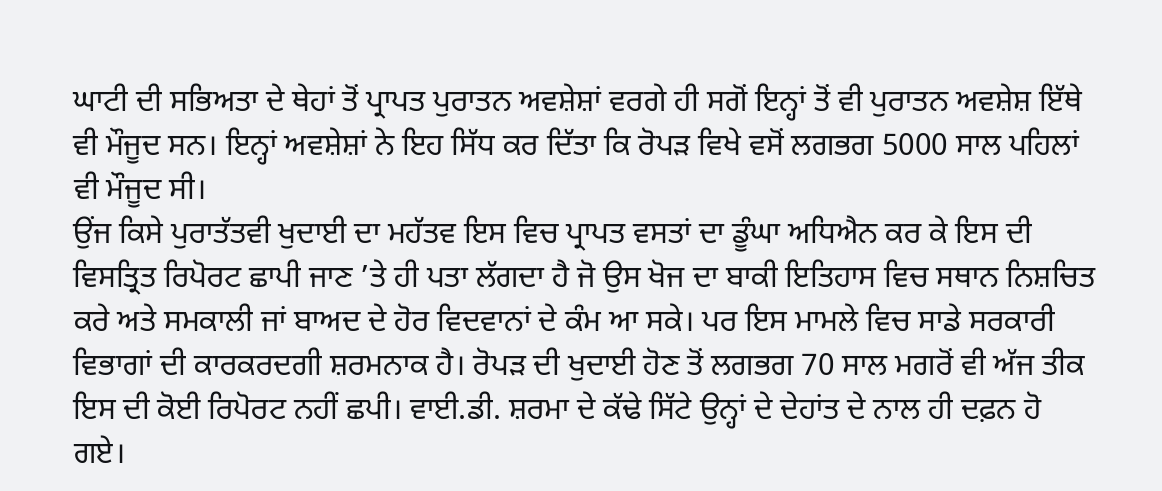ਘਾਟੀ ਦੀ ਸਭਿਅਤਾ ਦੇ ਥੇਹਾਂ ਤੋਂ ਪ੍ਰਾਪਤ ਪੁਰਾਤਨ ਅਵਸ਼ੇਸ਼ਾਂ ਵਰਗੇ ਹੀ ਸਗੋਂ ਇਨ੍ਹਾਂ ਤੋਂ ਵੀ ਪੁਰਾਤਨ ਅਵਸ਼ੇਸ਼ ਇੱਥੇ ਵੀ ਮੌਜੂਦ ਸਨ। ਇਨ੍ਹਾਂ ਅਵਸ਼ੇਸ਼ਾਂ ਨੇ ਇਹ ਸਿੱਧ ਕਰ ਦਿੱਤਾ ਕਿ ਰੋਪੜ ਵਿਖੇ ਵਸੋਂ ਲਗਭਗ 5000 ਸਾਲ ਪਹਿਲਾਂ ਵੀ ਮੌਜੂਦ ਸੀ।
ਉਂਜ ਕਿਸੇ ਪੁਰਾਤੱਤਵੀ ਖੁਦਾਈ ਦਾ ਮਹੱਤਵ ਇਸ ਵਿਚ ਪ੍ਰਾਪਤ ਵਸਤਾਂ ਦਾ ਡੂੰਘਾ ਅਧਿਐਨ ਕਰ ਕੇ ਇਸ ਦੀ ਵਿਸਤ੍ਰਿਤ ਰਿਪੋਰਟ ਛਾਪੀ ਜਾਣ ’ਤੇ ਹੀ ਪਤਾ ਲੱਗਦਾ ਹੈ ਜੋ ਉਸ ਖੋਜ ਦਾ ਬਾਕੀ ਇਤਿਹਾਸ ਵਿਚ ਸਥਾਨ ਨਿਸ਼ਚਿਤ ਕਰੇ ਅਤੇ ਸਮਕਾਲੀ ਜਾਂ ਬਾਅਦ ਦੇ ਹੋਰ ਵਿਦਵਾਨਾਂ ਦੇ ਕੰਮ ਆ ਸਕੇ। ਪਰ ਇਸ ਮਾਮਲੇ ਵਿਚ ਸਾਡੇ ਸਰਕਾਰੀ ਵਿਭਾਗਾਂ ਦੀ ਕਾਰਕਰਦਗੀ ਸ਼ਰਮਨਾਕ ਹੈ। ਰੋਪੜ ਦੀ ਖੁਦਾਈ ਹੋਣ ਤੋਂ ਲਗਭਗ 70 ਸਾਲ ਮਗਰੋਂ ਵੀ ਅੱਜ ਤੀਕ ਇਸ ਦੀ ਕੋਈ ਰਿਪੋਰਟ ਨਹੀਂ ਛਪੀ। ਵਾਈ.ਡੀ. ਸ਼ਰਮਾ ਦੇ ਕੱਢੇ ਸਿੱਟੇ ਉਨ੍ਹਾਂ ਦੇ ਦੇਹਾਂਤ ਦੇ ਨਾਲ ਹੀ ਦਫ਼ਨ ਹੋ ਗਏ।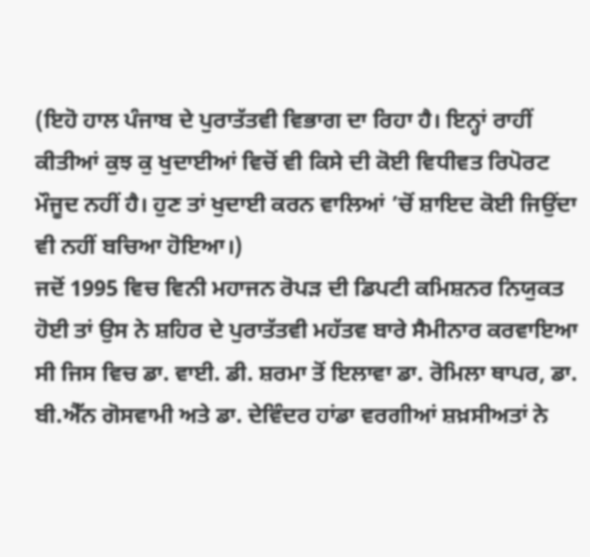(ਇਹੋ ਹਾਲ ਪੰਜਾਬ ਦੇ ਪੁਰਾਤੱਤਵੀ ਵਿਭਾਗ ਦਾ ਰਿਹਾ ਹੈ। ਇਨ੍ਹਾਂ ਰਾਹੀਂ ਕੀਤੀਆਂ ਕੁਝ ਕੁ ਖੁਦਾਈਆਂ ਵਿਚੋਂ ਵੀ ਕਿਸੇ ਦੀ ਕੋਈ ਵਿਧੀਵਤ ਰਿਪੋਰਟ ਮੌਜੂਦ ਨਹੀਂ ਹੈ। ਹੁਣ ਤਾਂ ਖੁਦਾਈ ਕਰਨ ਵਾਲਿਆਂ ’ਚੋਂ ਸ਼ਾਇਦ ਕੋਈ ਜਿਉਂਦਾ ਵੀ ਨਹੀਂ ਬਚਿਆ ਹੋਇਆ।)
ਜਦੋਂ 1995 ਵਿਚ ਵਿਨੀ ਮਹਾਜਨ ਰੋਪੜ ਦੀ ਡਿਪਟੀ ਕਮਿਸ਼ਨਰ ਨਿਯੁਕਤ ਹੋਈ ਤਾਂ ਉਸ ਨੇ ਸ਼ਹਿਰ ਦੇ ਪੁਰਾਤੱਤਵੀ ਮਹੱਤਵ ਬਾਰੇ ਸੈਮੀਨਾਰ ਕਰਵਾਇਆ ਸੀ ਜਿਸ ਵਿਚ ਡਾ. ਵਾਈ. ਡੀ. ਸ਼ਰਮਾ ਤੋਂ ਇਲਾਵਾ ਡਾ. ਰੋਮਿਲਾ ਥਾਪਰ, ਡਾ. ਬੀ.ਐੱਨ ਗੋਸਵਾਮੀ ਅਤੇ ਡਾ. ਦੇਵਿੰਦਰ ਹਾਂਡਾ ਵਰਗੀਆਂ ਸ਼ਖ਼ਸੀਅਤਾਂ ਨੇ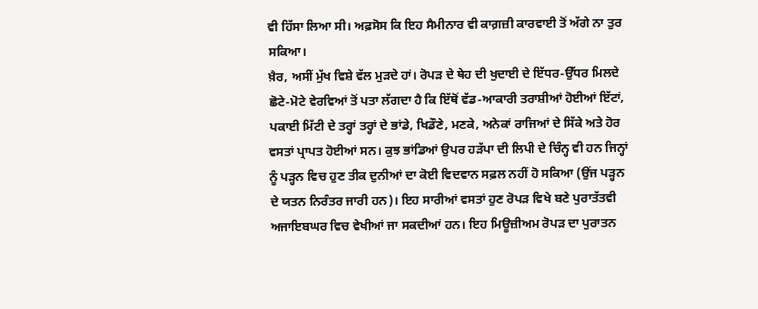ਵੀ ਹਿੱਸਾ ਲਿਆ ਸੀ। ਅਫ਼ਸੋਸ ਕਿ ਇਹ ਸੈਮੀਨਾਰ ਵੀ ਕਾਗ਼ਜ਼ੀ ਕਾਰਵਾਈ ਤੋਂ ਅੱਗੇ ਨਾ ਤੁਰ ਸਕਿਆ।
ਖ਼ੈਰ, ਅਸੀਂ ਮੁੱਖ ਵਿਸ਼ੇ ਵੱਲ ਮੁੜਦੇ ਹਾਂ। ਰੋਪੜ ਦੇ ਥੇਹ ਦੀ ਖੁਦਾਈ ਦੇ ਇੱਧਰ-ਉੱਧਰ ਮਿਲਦੇ ਛੋਟੇ-ਮੋਟੇ ਵੇਰਵਿਆਂ ਤੋਂ ਪਤਾ ਲੱਗਦਾ ਹੈ ਕਿ ਇੱਥੋਂ ਵੱਡ-ਆਕਾਰੀ ਤਰਾਸ਼ੀਆਂ ਹੋਈਆਂ ਇੱਟਾਂ, ਪਕਾਈ ਮਿੱਟੀ ਦੇ ਤਰ੍ਹਾਂ ਤਰ੍ਹਾਂ ਦੇ ਭਾਂਡੇ, ਖਿਡੌਣੇ, ਮਣਕੇ, ਅਨੇਕਾਂ ਰਾਜਿਆਂ ਦੇ ਸਿੱਕੇ ਅਤੇ ਹੋਰ ਵਸਤਾਂ ਪ੍ਰਾਪਤ ਹੋਈਆਂ ਸਨ। ਕੁਝ ਭਾਂਡਿਆਂ ਉਪਰ ਹੜੱਪਾ ਦੀ ਲਿਪੀ ਦੇ ਚਿੰਨ੍ਹ ਵੀ ਹਨ ਜਿਨ੍ਹਾਂ ਨੂੰ ਪੜ੍ਹਨ ਵਿਚ ਹੁਣ ਤੀਕ ਦੁਨੀਆਂ ਦਾ ਕੋਈ ਵਿਦਵਾਨ ਸਫ਼ਲ ਨਹੀਂ ਹੋ ਸਕਿਆ (ਉਂਜ ਪੜ੍ਹਨ ਦੇ ਯਤਨ ਨਿਰੰਤਰ ਜਾਰੀ ਹਨ)। ਇਹ ਸਾਰੀਆਂ ਵਸਤਾਂ ਹੁਣ ਰੋਪੜ ਵਿਖੇ ਬਣੇ ਪੁਰਾਤੱਤਵੀ ਅਜਾਇਬਘਰ ਵਿਚ ਵੇਖੀਆਂ ਜਾ ਸਕਦੀਆਂ ਹਨ। ਇਹ ਮਿਊਜ਼ੀਅਮ ਰੋਪੜ ਦਾ ਪੁਰਾਤਨ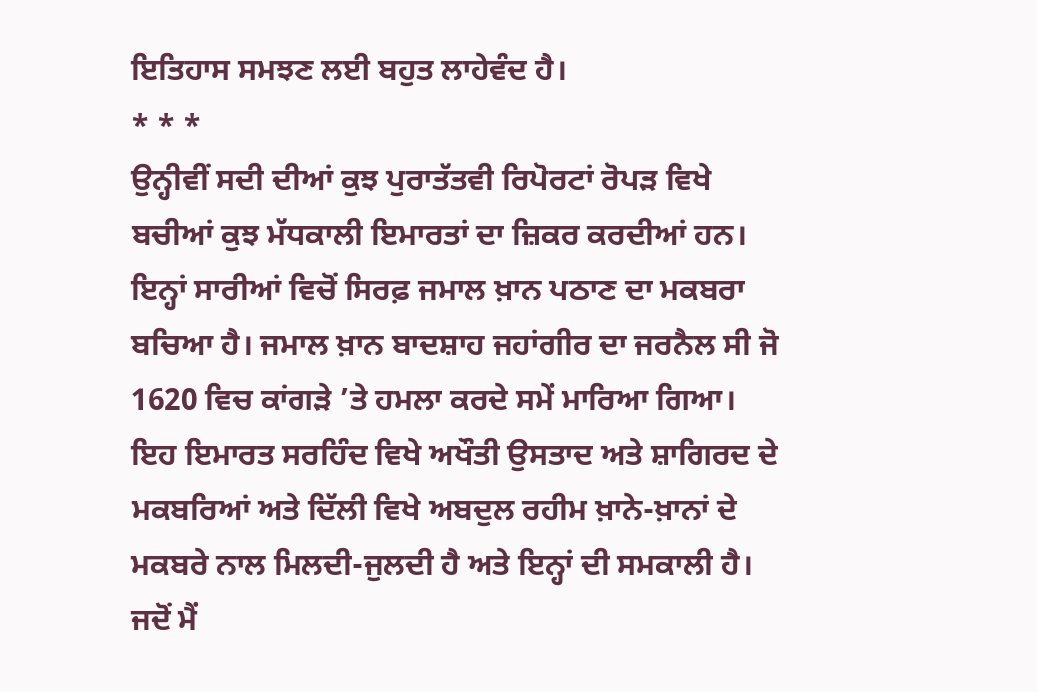ਇਤਿਹਾਸ ਸਮਝਣ ਲਈ ਬਹੁਤ ਲਾਹੇਵੰਦ ਹੈ।
* * *
ਉਨ੍ਹੀਵੀਂ ਸਦੀ ਦੀਆਂ ਕੁਝ ਪੁਰਾਤੱਤਵੀ ਰਿਪੋਰਟਾਂ ਰੋਪੜ ਵਿਖੇ ਬਚੀਆਂ ਕੁਝ ਮੱਧਕਾਲੀ ਇਮਾਰਤਾਂ ਦਾ ਜ਼ਿਕਰ ਕਰਦੀਆਂ ਹਨ। ਇਨ੍ਹਾਂ ਸਾਰੀਆਂ ਵਿਚੋਂ ਸਿਰਫ਼ ਜਮਾਲ ਖ਼ਾਨ ਪਠਾਣ ਦਾ ਮਕਬਰਾ ਬਚਿਆ ਹੈ। ਜਮਾਲ ਖ਼ਾਨ ਬਾਦਸ਼ਾਹ ਜਹਾਂਗੀਰ ਦਾ ਜਰਨੈਲ ਸੀ ਜੋ 1620 ਵਿਚ ਕਾਂਗੜੇ ’ਤੇ ਹਮਲਾ ਕਰਦੇ ਸਮੇਂ ਮਾਰਿਆ ਗਿਆ। ਇਹ ਇਮਾਰਤ ਸਰਹਿੰਦ ਵਿਖੇ ਅਖੌਤੀ ਉਸਤਾਦ ਅਤੇ ਸ਼ਾਗਿਰਦ ਦੇ ਮਕਬਰਿਆਂ ਅਤੇ ਦਿੱਲੀ ਵਿਖੇ ਅਬਦੁਲ ਰਹੀਮ ਖ਼ਾਨੇ-ਖ਼ਾਨਾਂ ਦੇ ਮਕਬਰੇ ਨਾਲ ਮਿਲਦੀ-ਜੁਲਦੀ ਹੈ ਅਤੇ ਇਨ੍ਹਾਂ ਦੀ ਸਮਕਾਲੀ ਹੈ।
ਜਦੋਂ ਮੈਂ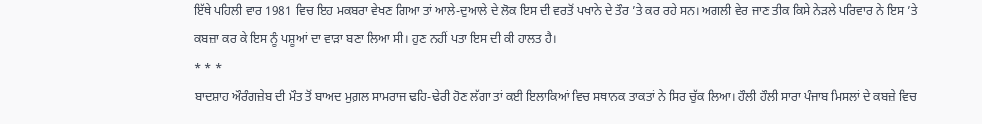ਇੱਥੇ ਪਹਿਲੀ ਵਾਰ 1981 ਵਿਚ ਇਹ ਮਕਬਰਾ ਵੇਖਣ ਗਿਆ ਤਾਂ ਆਲੇ-ਦੁਆਲੇ ਦੇ ਲੋਕ ਇਸ ਦੀ ਵਰਤੋਂ ਪਖਾਨੇ ਦੇ ਤੌਰ ’ਤੇ ਕਰ ਰਹੇ ਸਨ। ਅਗਲੀ ਵੇਰ ਜਾਣ ਤੀਕ ਕਿਸੇ ਨੇੜਲੇ ਪਰਿਵਾਰ ਨੇ ਇਸ ’ਤੇ ਕਬਜ਼ਾ ਕਰ ਕੇ ਇਸ ਨੂੰ ਪਸ਼ੂਆਂ ਦਾ ਵਾੜਾ ਬਣਾ ਲਿਆ ਸੀ। ਹੁਣ ਨਹੀਂ ਪਤਾ ਇਸ ਦੀ ਕੀ ਹਾਲਤ ਹੈ।
* * *
ਬਾਦਸ਼ਾਹ ਔਰੰਗਜ਼ੇਬ ਦੀ ਮੌਤ ਤੋਂ ਬਾਅਦ ਮੁਗ਼ਲ ਸਾਮਰਾਜ ਢਹਿ-ਢੇਰੀ ਹੋਣ ਲੱਗਾ ਤਾਂ ਕਈ ਇਲਾਕਿਆਂ ਵਿਚ ਸਥਾਨਕ ਤਾਕਤਾਂ ਨੇ ਸਿਰ ਚੁੱਕ ਲਿਆ। ਹੌਲੀ ਹੌਲੀ ਸਾਰਾ ਪੰਜਾਬ ਮਿਸਲਾਂ ਦੇ ਕਬਜ਼ੇ ਵਿਚ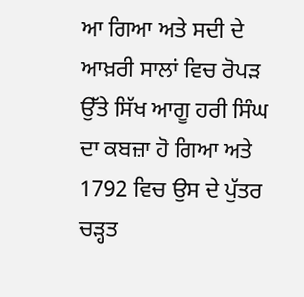ਆ ਗਿਆ ਅਤੇ ਸਦੀ ਦੇ ਆਖ਼ਰੀ ਸਾਲਾਂ ਵਿਚ ਰੋਪੜ ਉੱਤੇ ਸਿੱਖ ਆਗੂ ਹਰੀ ਸਿੰਘ ਦਾ ਕਬਜ਼ਾ ਹੋ ਗਿਆ ਅਤੇ 1792 ਵਿਚ ਉਸ ਦੇ ਪੁੱਤਰ ਚੜ੍ਹਤ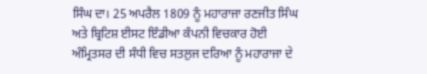ਸਿੰਘ ਦਾ। 25 ਅਪਰੈਲ 1809 ਨੂੰ ਮਹਾਰਾਜਾ ਰਣਜੀਤ ਸਿੰਘ ਅਤੇ ਬ੍ਰਿਟਿਸ਼ ਈਸਟ ਇੰਡੀਆ ਕੰਪਨੀ ਵਿਚਕਾਰ ਹੋਈ ਅੰਮ੍ਰਿਤਸਰ ਦੀ ਸੰਧੀ ਵਿਚ ਸਤਲੁਜ ਦਰਿਆ ਨੂੰ ਮਹਾਰਾਜਾ ਦੇ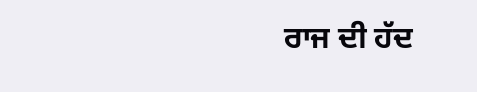ਰਾਜ ਦੀ ਹੱਦ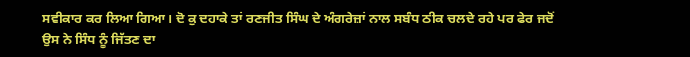ਸਵੀਕਾਰ ਕਰ ਲਿਆ ਗਿਆ। ਦੋ ਕੁ ਦਹਾਕੇ ਤਾਂ ਰਣਜੀਤ ਸਿੰਘ ਦੇ ਅੰਗਰੇਜ਼ਾਂ ਨਾਲ ਸਬੰਧ ਠੀਕ ਚਲਦੇ ਰਹੇ ਪਰ ਫੇਰ ਜਦੋਂ ਉਸ ਨੇ ਸਿੰਧ ਨੂੰ ਜਿੱਤਣ ਦਾ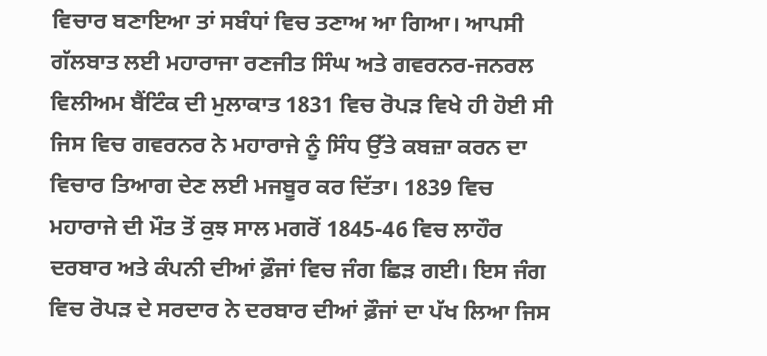ਵਿਚਾਰ ਬਣਾਇਆ ਤਾਂ ਸਬੰਧਾਂ ਵਿਚ ਤਣਾਅ ਆ ਗਿਆ। ਆਪਸੀ ਗੱਲਬਾਤ ਲਈ ਮਹਾਰਾਜਾ ਰਣਜੀਤ ਸਿੰਘ ਅਤੇ ਗਵਰਨਰ-ਜਨਰਲ ਵਿਲੀਅਮ ਬੈਂਟਿੰਕ ਦੀ ਮੁਲਾਕਾਤ 1831 ਵਿਚ ਰੋਪੜ ਵਿਖੇ ਹੀ ਹੋਈ ਸੀ ਜਿਸ ਵਿਚ ਗਵਰਨਰ ਨੇ ਮਹਾਰਾਜੇ ਨੂੰ ਸਿੰਧ ਉੱਤੇ ਕਬਜ਼ਾ ਕਰਨ ਦਾ ਵਿਚਾਰ ਤਿਆਗ ਦੇਣ ਲਈ ਮਜਬੂਰ ਕਰ ਦਿੱਤਾ। 1839 ਵਿਚ ਮਹਾਰਾਜੇ ਦੀ ਮੌਤ ਤੋਂ ਕੁਝ ਸਾਲ ਮਗਰੋਂ 1845-46 ਵਿਚ ਲਾਹੌਰ ਦਰਬਾਰ ਅਤੇ ਕੰਪਨੀ ਦੀਆਂ ਫ਼ੌਜਾਂ ਵਿਚ ਜੰਗ ਛਿੜ ਗਈ। ਇਸ ਜੰਗ ਵਿਚ ਰੋਪੜ ਦੇ ਸਰਦਾਰ ਨੇ ਦਰਬਾਰ ਦੀਆਂ ਫ਼ੌਜਾਂ ਦਾ ਪੱਖ ਲਿਆ ਜਿਸ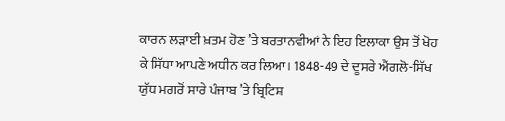ਕਾਰਨ ਲੜਾਈ ਖ਼ਤਮ ਹੋਣ ’ਤੇ ਬਰਤਾਨਵੀਆਂ ਨੇ ਇਹ ਇਲਾਕਾ ਉਸ ਤੋਂ ਖੋਹ ਕੇ ਸਿੱਧਾ ਆਪਣੇ ਅਧੀਨ ਕਰ ਲਿਆ। 1848-49 ਦੇ ਦੂਸਰੇ ਐਂਗਲੋ-ਸਿੱਖ ਯੁੱਧ ਮਗਰੋਂ ਸਾਰੇ ਪੰਜਾਬ ’ਤੇ ਬ੍ਰਿਟਿਸ਼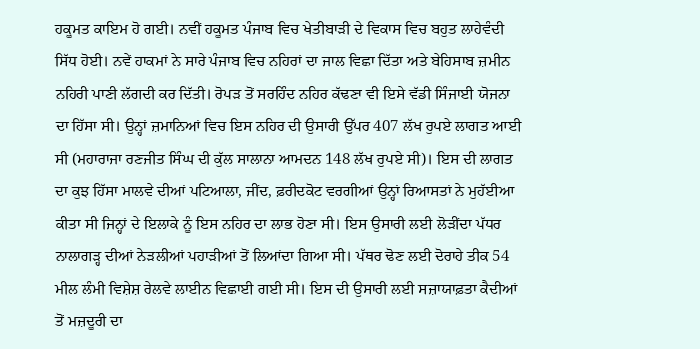ਹਕੂਮਤ ਕਾਇਮ ਹੋ ਗਈ। ਨਵੀਂ ਹਕੂਮਤ ਪੰਜਾਬ ਵਿਚ ਖੇਤੀਬਾੜੀ ਦੇ ਵਿਕਾਸ ਵਿਚ ਬਹੁਤ ਲਾਹੇਵੰਦੀ ਸਿੱਧ ਹੋਈ। ਨਵੇਂ ਹਾਕਮਾਂ ਨੇ ਸਾਰੇ ਪੰਜਾਬ ਵਿਚ ਨਹਿਰਾਂ ਦਾ ਜਾਲ ਵਿਛਾ ਦਿੱਤਾ ਅਤੇ ਬੇਹਿਸਾਬ ਜ਼ਮੀਨ ਨਹਿਰੀ ਪਾਣੀ ਲੱਗਦੀ ਕਰ ਦਿੱਤੀ। ਰੋਪੜ ਤੋਂ ਸਰਹਿੰਦ ਨਹਿਰ ਕੱਢਣਾ ਵੀ ਇਸੇ ਵੱਡੀ ਸਿੰਜਾਈ ਯੋਜਨਾ ਦਾ ਹਿੱਸਾ ਸੀ। ਉਨ੍ਹਾਂ ਜ਼ਮਾਨਿਆਂ ਵਿਚ ਇਸ ਨਹਿਰ ਦੀ ਉਸਾਰੀ ਉੱਪਰ 407 ਲੱਖ ਰੁਪਏ ਲਾਗਤ ਆਈ ਸੀ (ਮਹਾਰਾਜਾ ਰਣਜੀਤ ਸਿੰਘ ਦੀ ਕੁੱਲ ਸਾਲਾਨਾ ਆਮਦਨ 148 ਲੱਖ ਰੁਪਏ ਸੀ)। ਇਸ ਦੀ ਲਾਗਤ ਦਾ ਕੁਝ ਹਿੱਸਾ ਮਾਲਵੇ ਦੀਆਂ ਪਟਿਆਲਾ, ਜੀਂਦ, ਫ਼ਰੀਦਕੋਟ ਵਰਗੀਆਂ ਉਨ੍ਹਾਂ ਰਿਆਸਤਾਂ ਨੇ ਮੁਹੱਈਆ ਕੀਤਾ ਸੀ ਜਿਨ੍ਹਾਂ ਦੇ ਇਲਾਕੇ ਨੂੰ ਇਸ ਨਹਿਰ ਦਾ ਲਾਭ ਹੋਣਾ ਸੀ। ਇਸ ਉਸਾਰੀ ਲਈ ਲੋੜੀਂਦਾ ਪੱਧਰ ਨਾਲਾਗੜ੍ਹ ਦੀਆਂ ਨੇੜਲੀਆਂ ਪਹਾੜੀਆਂ ਤੋਂ ਲਿਆਂਦਾ ਗਿਆ ਸੀ। ਪੱਥਰ ਢੋਣ ਲਈ ਦੋਰਾਹੇ ਤੀਕ 54 ਮੀਲ ਲੰਮੀ ਵਿਸ਼ੇਸ਼ ਰੇਲਵੇ ਲਾਈਨ ਵਿਛਾਈ ਗਈ ਸੀ। ਇਸ ਦੀ ਉਸਾਰੀ ਲਈ ਸਜ਼ਾਯਾਫ਼ਤਾ ਕੈਦੀਆਂ ਤੋਂ ਮਜ਼ਦੂਰੀ ਦਾ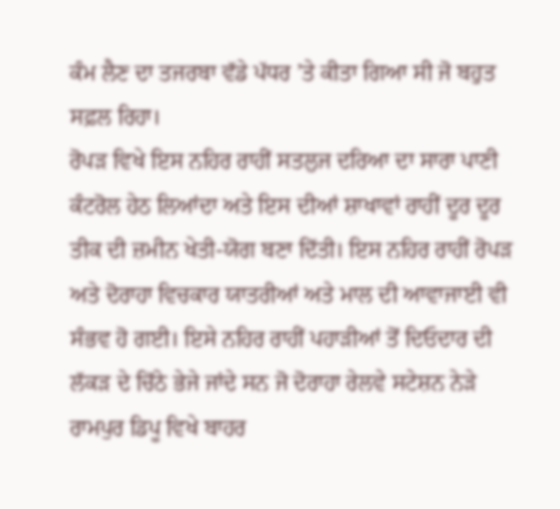ਕੰਮ ਲੈਣ ਦਾ ਤਜਰਬਾ ਵੱਡੇ ਪੱਧਰ ’ਤੇ ਕੀਤਾ ਗਿਆ ਸੀ ਜੋ ਬਹੁਤ ਸਫ਼ਲ ਰਿਹਾ।
ਰੋਪੜ ਵਿਖੇ ਇਸ ਨਹਿਰ ਰਾਹੀਂ ਸਤਲੁਜ ਦਰਿਆ ਦਾ ਸਾਰਾ ਪਾਣੀ ਕੰਟਰੋਲ ਹੇਠ ਲਿਆਂਦਾ ਅਤੇ ਇਸ ਦੀਆਂ ਸ਼ਾਖਾਵਾਂ ਰਾਹੀਂ ਦੂਰ ਦੂਰ ਤੀਕ ਦੀ ਜ਼ਮੀਨ ਖੇਤੀ-ਯੋਗ ਬਣਾ ਦਿੱਤੀ। ਇਸ ਨਹਿਰ ਰਾਹੀਂ ਰੋਪੜ ਅਤੇ ਦੋਰਾਹਾ ਵਿਚਕਾਰ ਯਾਤਰੀਆਂ ਅਤੇ ਮਾਲ ਦੀ ਆਵਾਜਾਈ ਵੀ ਸੰਭਵ ਹੋ ਗਈ। ਇਸੇ ਨਹਿਰ ਰਾਹੀਂ ਪਹਾੜੀਆਂ ਤੋਂ ਦਿਓਦਾਰ ਦੀ ਲੱਕੜ ਦੇ ਚਿੱਠੇ ਭੇਜੇ ਜਾਂਦੇ ਸਨ ਜੋ ਦੋਰਾਹਾ ਰੇਲਵੇ ਸਟੇਸ਼ਨ ਨੇੜੇ ਰਾਮਪੁਰ ਡਿਪੂ ਵਿਖੇ ਬਾਹਰ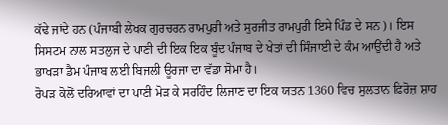ਕੱਢੇ ਜਾਂਦੇ ਹਨ (ਪੰਜਾਬੀ ਲੇਖਕ ਗੁਰਚਰਨ ਰਾਮਪੁਰੀ ਅਤੇ ਸੁਰਜੀਤ ਰਾਮਪੁਰੀ ਇਸੇ ਪਿੰਡ ਦੇ ਸਨ)। ਇਸ ਸਿਸਟਮ ਨਾਲ ਸਤਲੁਜ ਦੇ ਪਾਣੀ ਦੀ ਇਕ ਇਕ ਬੂੰਦ ਪੰਜਾਬ ਦੇ ਖੇਤਾਂ ਦੀ ਸਿੰਜਾਈ ਦੇ ਕੰਮ ਆਉਂਦੀ ਹੈ ਅਤੇ ਭਾਖੜਾ ਡੈਮ ਪੰਜਾਬ ਲਈ ਬਿਜਲੀ ਊਰਜਾ ਦਾ ਵੱਡਾ ਸੋਮਾ ਹੈ।
ਰੋਪੜ ਕੋਲੋਂ ਦਰਿਆਵਾਂ ਦਾ ਪਾਣੀ ਮੋੜ ਕੇ ਸਰਹਿੰਦ ਲਿਜਾਣ ਦਾ ਇਕ ਯਤਨ 1360 ਵਿਚ ਸੁਲਤਾਨ ਫ਼ਿਰੋਜ਼ ਸ਼ਾਹ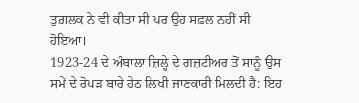ਤੁਗ਼ਲਕ ਨੇ ਵੀ ਕੀਤਾ ਸੀ ਪਰ ਉਹ ਸਫ਼ਲ ਨਹੀਂ ਸੀ ਹੋਇਆ।
1923-24 ਦੇ ਅੰਬਾਲਾ ਜ਼ਿਲ੍ਹੇ ਦੇ ਗਜ਼ਟੀਅਰ ਤੋਂ ਸਾਨੂੰ ਉਸ ਸਮੇਂ ਦੇ ਰੋਪੜ ਬਾਰੇ ਹੇਠ ਲਿਖੀ ਜਾਣਕਾਰੀ ਮਿਲਦੀ ਹੈ: ਇਹ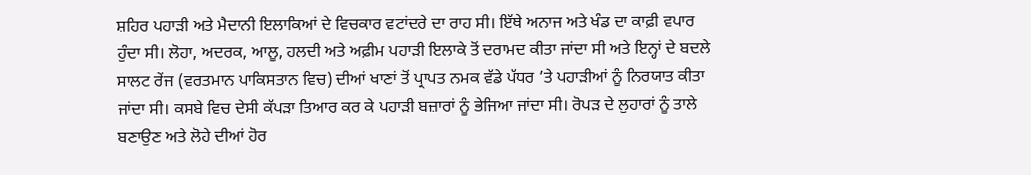ਸ਼ਹਿਰ ਪਹਾੜੀ ਅਤੇ ਮੈਦਾਨੀ ਇਲਾਕਿਆਂ ਦੇ ਵਿਚਕਾਰ ਵਟਾਂਦਰੇ ਦਾ ਰਾਹ ਸੀ। ਇੱਥੇ ਅਨਾਜ ਅਤੇ ਖੰਡ ਦਾ ਕਾਫ਼ੀ ਵਪਾਰ ਹੁੰਦਾ ਸੀ। ਲੋਹਾ, ਅਦਰਕ, ਆਲੂ, ਹਲਦੀ ਅਤੇ ਅਫ਼ੀਮ ਪਹਾੜੀ ਇਲਾਕੇ ਤੋਂ ਦਰਾਮਦ ਕੀਤਾ ਜਾਂਦਾ ਸੀ ਅਤੇ ਇਨ੍ਹਾਂ ਦੇ ਬਦਲੇ ਸਾਲਟ ਰੇਂਜ (ਵਰਤਮਾਨ ਪਾਕਿਸਤਾਨ ਵਿਚ) ਦੀਆਂ ਖਾਣਾਂ ਤੋਂ ਪ੍ਰਾਪਤ ਨਮਕ ਵੱਡੇ ਪੱਧਰ ’ਤੇ ਪਹਾੜੀਆਂ ਨੂੰ ਨਿਰਯਾਤ ਕੀਤਾ ਜਾਂਦਾ ਸੀ। ਕਸਬੇ ਵਿਚ ਦੇਸੀ ਕੱਪੜਾ ਤਿਆਰ ਕਰ ਕੇ ਪਹਾੜੀ ਬਜ਼ਾਰਾਂ ਨੂੰ ਭੇਜਿਆ ਜਾਂਦਾ ਸੀ। ਰੋਪੜ ਦੇ ਲੁਹਾਰਾਂ ਨੂੰ ਤਾਲੇ ਬਣਾਉਣ ਅਤੇ ਲੋਹੇ ਦੀਆਂ ਹੋਰ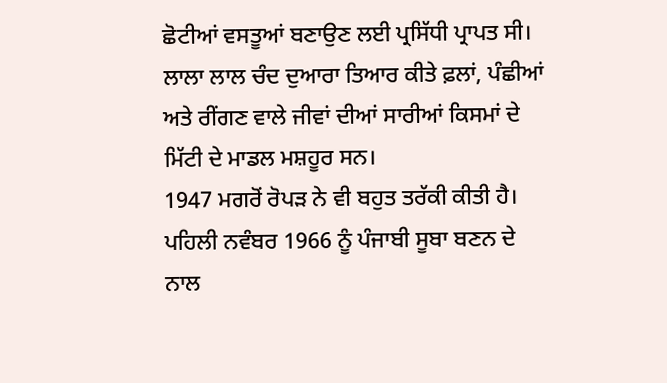ਛੋਟੀਆਂ ਵਸਤੂਆਂ ਬਣਾਉਣ ਲਈ ਪ੍ਰਸਿੱਧੀ ਪ੍ਰਾਪਤ ਸੀ। ਲਾਲਾ ਲਾਲ ਚੰਦ ਦੁਆਰਾ ਤਿਆਰ ਕੀਤੇ ਫ਼ਲਾਂ, ਪੰਛੀਆਂ ਅਤੇ ਰੀਂਗਣ ਵਾਲੇ ਜੀਵਾਂ ਦੀਆਂ ਸਾਰੀਆਂ ਕਿਸਮਾਂ ਦੇ ਮਿੱਟੀ ਦੇ ਮਾਡਲ ਮਸ਼ਹੂਰ ਸਨ।
1947 ਮਗਰੋਂ ਰੋਪੜ ਨੇ ਵੀ ਬਹੁਤ ਤਰੱਕੀ ਕੀਤੀ ਹੈ। ਪਹਿਲੀ ਨਵੰਬਰ 1966 ਨੂੰ ਪੰਜਾਬੀ ਸੂਬਾ ਬਣਨ ਦੇ ਨਾਲ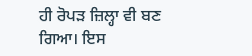ਹੀ ਰੋਪੜ ਜ਼ਿਲ੍ਹਾ ਵੀ ਬਣ ਗਿਆ। ਇਸ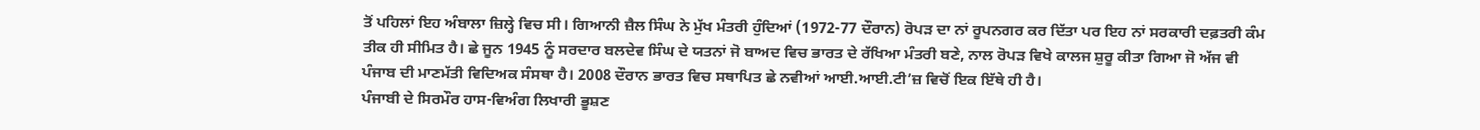ਤੋਂ ਪਹਿਲਾਂ ਇਹ ਅੰਬਾਲਾ ਜ਼ਿਲ੍ਹੇ ਵਿਚ ਸੀ। ਗਿਆਨੀ ਜ਼ੈਲ ਸਿੰਘ ਨੇ ਮੁੱਖ ਮੰਤਰੀ ਹੁੰਦਿਆਂ (1972-77 ਦੌਰਾਨ) ਰੋਪੜ ਦਾ ਨਾਂ ਰੂਪਨਗਰ ਕਰ ਦਿੱਤਾ ਪਰ ਇਹ ਨਾਂ ਸਰਕਾਰੀ ਦਫ਼ਤਰੀ ਕੰਮ ਤੀਕ ਹੀ ਸੀਮਿਤ ਹੈ। ਛੇ ਜੂਨ 1945 ਨੂੰ ਸਰਦਾਰ ਬਲਦੇਵ ਸਿੰਘ ਦੇ ਯਤਨਾਂ ਜੋ ਬਾਅਦ ਵਿਚ ਭਾਰਤ ਦੇ ਰੱਖਿਆ ਮੰਤਰੀ ਬਣੇ, ਨਾਲ ਰੋਪੜ ਵਿਖੇ ਕਾਲਜ ਸ਼ੁਰੂ ਕੀਤਾ ਗਿਆ ਜੋ ਅੱਜ ਵੀ ਪੰਜਾਬ ਦੀ ਮਾਣਮੱਤੀ ਵਿਦਿਅਕ ਸੰਸਥਾ ਹੈ। 2008 ਦੌਰਾਨ ਭਾਰਤ ਵਿਚ ਸਥਾਪਿਤ ਛੇ ਨਵੀਆਂ ਆਈ.ਆਈ.ਟੀ’ਜ਼ ਵਿਚੋਂ ਇਕ ਇੱਥੇ ਹੀ ਹੈ।
ਪੰਜਾਬੀ ਦੇ ਸਿਰਮੌਰ ਹਾਸ-ਵਿਅੰਗ ਲਿਖਾਰੀ ਭੂਸ਼ਣ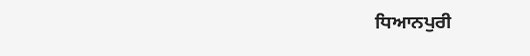ਧਿਆਨਪੁਰੀ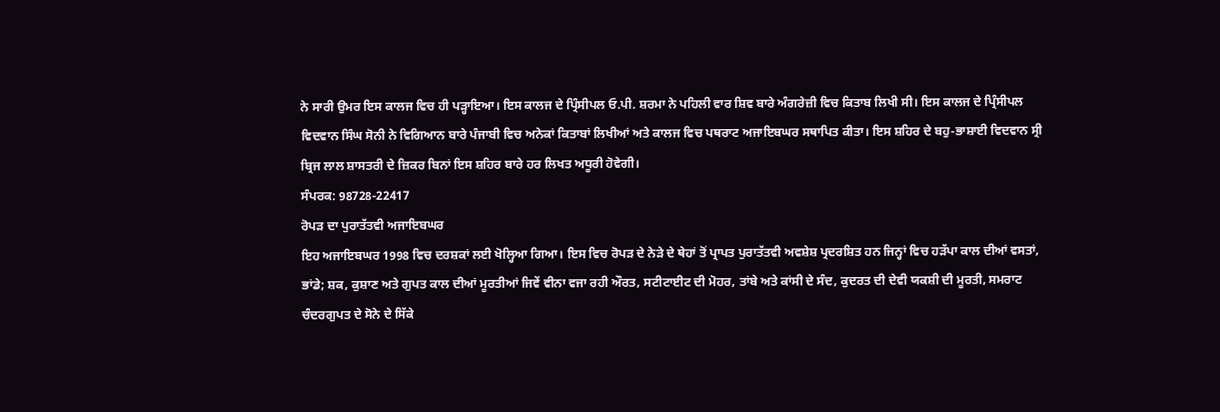ਨੇ ਸਾਰੀ ਉਮਰ ਇਸ ਕਾਲਜ ਵਿਚ ਹੀ ਪੜ੍ਹਾਇਆ। ਇਸ ਕਾਲਜ ਦੇ ਪ੍ਰਿੰਸੀਪਲ ਓ.ਪੀ. ਸ਼ਰਮਾ ਨੇ ਪਹਿਲੀ ਵਾਰ ਸ਼ਿਵ ਬਾਰੇ ਅੰਗਰੇਜ਼ੀ ਵਿਚ ਕਿਤਾਬ ਲਿਖੀ ਸੀ। ਇਸ ਕਾਲਜ ਦੇ ਪ੍ਰਿੰਸੀਪਲ ਵਿਦਵਾਨ ਸਿੰਘ ਸੋਨੀ ਨੇ ਵਿਗਿਆਨ ਬਾਰੇ ਪੰਜਾਬੀ ਵਿਚ ਅਨੇਕਾਂ ਕਿਤਾਬਾਂ ਲਿਖੀਆਂ ਅਤੇ ਕਾਲਜ ਵਿਚ ਪਥਰਾਟ ਅਜਾਇਬਘਰ ਸਥਾਪਿਤ ਕੀਤਾ। ਇਸ ਸ਼ਹਿਰ ਦੇ ਬਹੁ-ਭਾਸ਼ਾਈ ਵਿਦਵਾਨ ਸ੍ਰੀ ਬ੍ਰਿਜ ਲਾਲ ਸ਼ਾਸਤਰੀ ਦੇ ਜ਼ਿਕਰ ਬਿਨਾਂ ਇਸ ਸ਼ਹਿਰ ਬਾਰੇ ਹਰ ਲਿਖਤ ਅਧੂਰੀ ਹੋਵੇਗੀ।
ਸੰਪਰਕ: 98728-22417
ਰੋਪੜ ਦਾ ਪੁਰਾਤੱਤਵੀ ਅਜਾਇਬਘਰ
ਇਹ ਅਜਾਇਬਘਰ 1998 ਵਿਚ ਦਰਸ਼ਕਾਂ ਲਈ ਖੋਲ੍ਹਿਆ ਗਿਆ। ਇਸ ਵਿਚ ਰੋਪੜ ਦੇ ਨੇੜੇ ਦੇ ਥੇਹਾਂ ਤੋਂ ਪ੍ਰਾਪਤ ਪੁਰਾਤੱਤਵੀ ਅਵਸ਼ੇਸ਼ ਪ੍ਰਦਰਸ਼ਿਤ ਹਨ ਜਿਨ੍ਹਾਂ ਵਿਚ ਹੜੱਪਾ ਕਾਲ ਦੀਆਂ ਵਸਤਾਂ, ਭਾਂਡੇ; ਸ਼ਕ, ਕੁਸ਼ਾਣ ਅਤੇ ਗੁਪਤ ਕਾਲ ਦੀਆਂ ਮੂਰਤੀਆਂ ਜਿਵੇਂ ਵੀਨਾ ਵਜਾ ਰਹੀ ਔਰਤ, ਸਟੀਟਾਈਟ ਦੀ ਮੋਹਰ, ਤਾਂਬੇ ਅਤੇ ਕਾਂਸੀ ਦੇ ਸੰਦ, ਕੁਦਰਤ ਦੀ ਦੇਵੀ ਯਕਸ਼ੀ ਦੀ ਮੂਰਤੀ, ਸਮਰਾਟ ਚੰਦਰਗੁਪਤ ਦੇ ਸੋਨੇ ਦੇ ਸਿੱਕੇ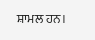ਸ਼ਾਮਲ ਹਨ।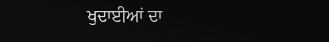ਖੁਦਾਈਆਂ ਦਾ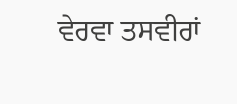ਵੇਰਵਾ ਤਸਵੀਰਾਂ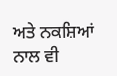ਅਤੇ ਨਕਸ਼ਿਆਂ ਨਾਲ ਵੀ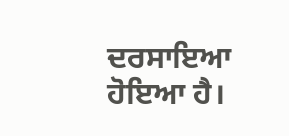ਦਰਸਾਇਆ ਹੋਇਆ ਹੈ।